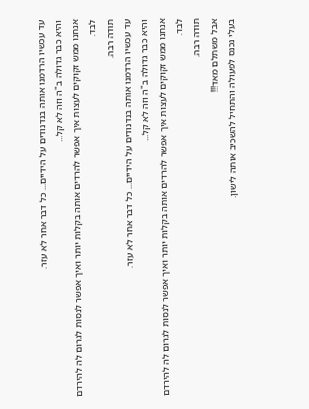עד עכשיו הרדמנו אותה בנדנודים על הידיים... כל דבר אחר לא עזר.
והיא כבר גדולה ב"ה וזה לא קל...
אנחנו ממש זקוקים לעצות איך אפשר להרדים אותה בקלות יותר ואיך אפשר לנסות לגרום לה להירדם לבד.
תודה רבה.
עד עכשיו הרדמנו אותה בנדנודים על הידיים... כל דבר אחר לא עזר.
והיא כבר גדולה ב"ה וזה לא קל...
אנחנו ממש זקוקים לעצות איך אפשר להרדים אותה בקלות יותר ואיך אפשר לנסות לגרום לה להירדם לבד.
תודה רבה.
אבל משתלם מאד!!!
בעלי נכנס לפעולה והתחיל להשכיב אותה לישון.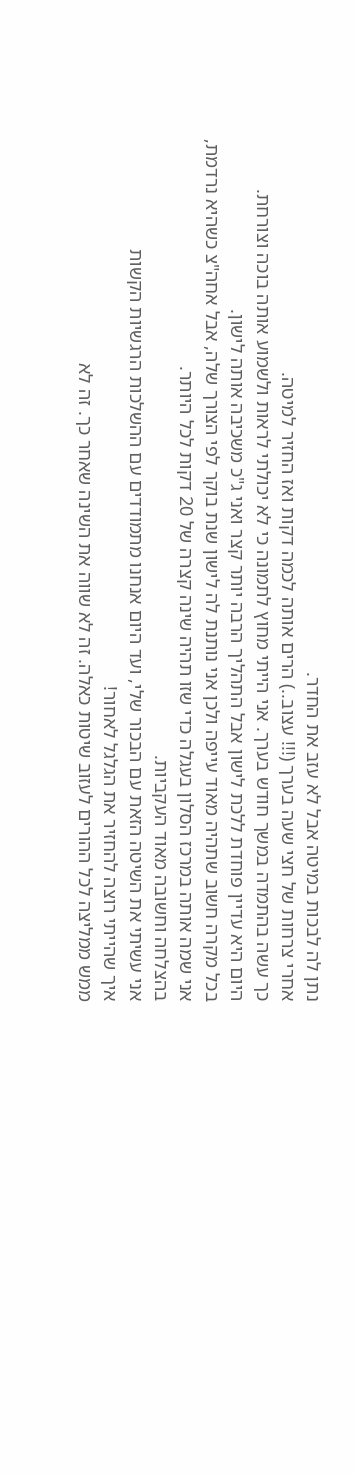נתן לה לבכות במיטה אבל לא עזב את החדר.
אחרי צרחות של חצי שעה בערך (!!! עצוב..) הרים אותה לכמה דקות ואז החזיר למיטה.
כך עשה בהתמדה במשך חודש בערך. אני הייתי מחוץ לתמונה כי לא יכולתי לראות ולשמוע אותה בוכה וצורחת.
היום היא עדיין פוחדת ללכת לישון אבל התהליך הרבה יותר קצר ואני ג"כ משכיבה אותה לישון.
בכל מקרה חשוב שתהיה מאוד עייפה ולכן אני נותנת לה לישון שנת בוקר לפי הצורך שלה, אבל אחה"צ כשהיא נרדמת,
אני שמה אותה במרכז הסלון בעגלה כדי שזו תהיה שינה קצרה של 20 דקות לכל היותר.
בהצלחה וחשובה מאוד העקביות.
אני עשיתי את השיטה הזאת עם הבכור שלי, ועד היום אנחנו מתמודדים עם ההשלכות הרגשיות הקשות
איך שהייתי רוצה להחזיר את הגלגל לאחור!
ממש ממליצה לכל ההורים לעזוב שיטות כאלה. זה לא שווה את השינה שאחר כך. זה לא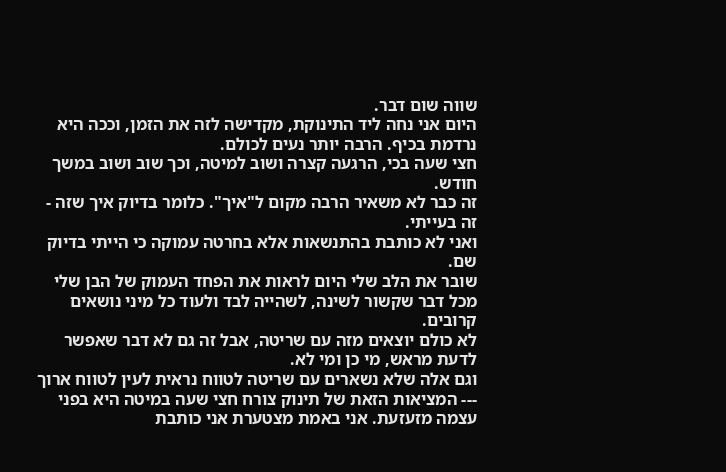שווה שום דבר.
היום אני נחה ליד התינוקת, מקדישה לזה את הזמן, וככה היא נרדמת בכיף. הרבה יותר נעים לכולם.
חצי שעה בכי, הרגעה קצרה ושוב למיטה, וכך שוב ושוב במשך חודש.
זה כבר לא משאיר הרבה מקום ל"איך". כלומר בדיוק איך שזה - זה בעייתי.
ואני לא כותבת בהתנשאות אלא בחרטה עמוקה כי הייתי בדיוק שם.
שובר את הלב שלי היום לראות את הפחד העמוק של הבן שלי מכל דבר שקשור לשינה, לשהייה לבד ולעוד כל מיני נושאים קרובים.
לא כולם יוצאים מזה עם שריטה, אבל זה גם לא דבר שאפשר לדעת מראש, מי כן ומי לא.
וגם אלה שלא נשארים עם שריטה לטווח נראית לעין לטווח ארוך --- המציאות הזאת של תינוק צורח חצי שעה במיטה היא בפני עצמה מזעזעת. אני באמת מצטערת אני כותבת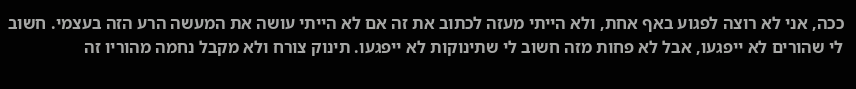ככה, אני לא רוצה לפגוע באף אחת, ולא הייתי מעזה לכתוב את זה אם לא הייתי עושה את המעשה הרע הזה בעצמי. חשוב לי שהורים לא ייפגעו, אבל לא פחות מזה חשוב לי שתינוקות לא ייפגעו. תינוק צורח ולא מקבל נחמה מהוריו זה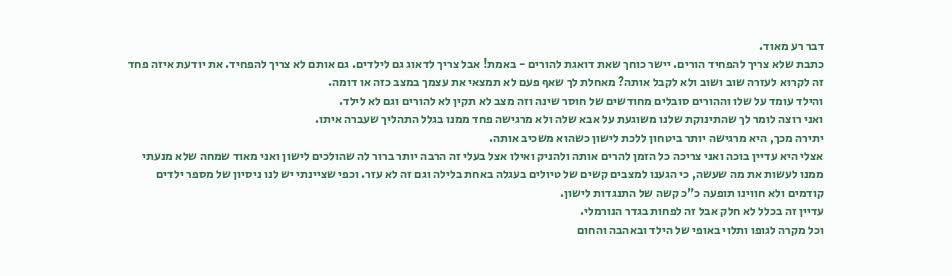דבר רע מאוד.
כתבת שלא צריך להפחיד הורים. יישר כוחך שאת דואגת להורים - באמת! אבל צריך לדאוג גם לילדים. גם אותם לא צריך להפחיד. את יודעת איזה פחד זה לקרוא לעזרה שוב ושוב ולא לקבל אותה? מאחלת לך שאף פעם לא תמצאי את עצמך במצב כזה או דומה.
והילד עומד על שלו וההורים סובלים מחודשים של חוסר שינה וזה מצב לא תקין לא להורים וגם לא לילד.
ואני רוצה לומר לך שהתינוקת שלנו משוגעת על אבא שלה ולא מרגישה פחד ממנו בגלל התהליך שעברה איתו.
יתירה מכך, היא מרגישה יותר ביטחון ללכת לישון כשהוא משכיב אותה.
אצלי היא עדיין בוכה ואני צריכה כל הזמן להרים אותה ולהניק ואילו אצל בעלי זה הרבה יותר ברור לה שהולכים לישון ואני מאוד שמחה שלא מנעתי ממנו לעשות את מה שעשה, כי הגענו למצבים קשים של טיולים בעגלה באחת בלילה וגם זה לא עזר. וכפי שציינתי יש לנו ניסיון של מספר ילדים קודמים ולא חווינו תופעה כ"כ קשה של התנגדות לישון.
עדיין זה בכלל לא חלק אבל זה לפחות בגדר הנורמלי.
וכל מקרה לגופו ותלוי באופי של הילד ובאהבה והחום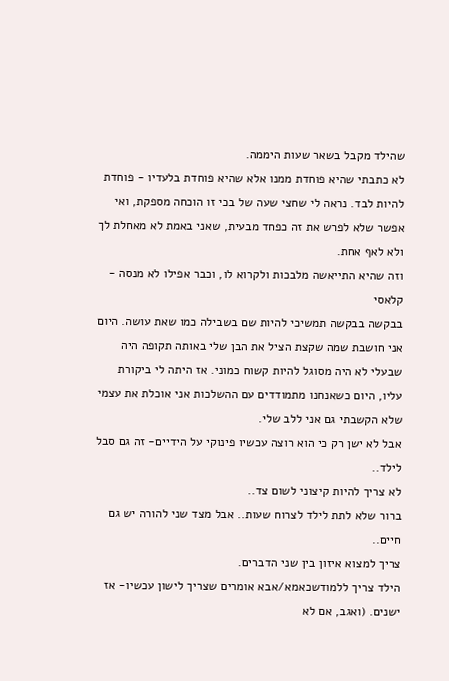שהילד מקבל בשאר שעות היממה.
לא כתבתי שהיא פוחדת ממנו אלא שהיא פוחדת בלעדיו - פוחדת להיות לבד. נראה לי שחצי שעה של בכי זו הוכחה מספקת, ואי אפשר שלא לפרש את זה כפחד מבעית, שאני באמת לא מאחלת לך ולא לאף אחת.
וזה שהיא התייאשה מלבכות ולקרוא לו, וכבר אפילו לא מנסה - קלאסי
בבקשה בבקשה תמשיכי להיות שם בשבילה כמו שאת עושה. היום אני חושבת שמה שקצת הציל את הבן שלי באותה תקופה היה שבעלי לא היה מסוגל להיות קשוח כמוני. אז היתה לי ביקורת עליו, היום כשאנחנו מתמודדים עם ההשלכות אני אוכלת את עצמי שלא הקשבתי גם אני ללב שלי.
אבל לא ישן רק כי הוא רוצה עכשיו פינוקי על הידיים- זה גם סבל לילד..
לא צריך להיות קיצוני לשום צד..
ברור שלא לתת לילד לצרוח שעות.. אבל מצד שני להורה יש גם חיים..
צריך למצוא איזון בין שני הדברים.
הילד צריך ללמודשכאמא/אבא אומרים שצריך לישון עכשיו- אז ישנים. (ואגב, אם לא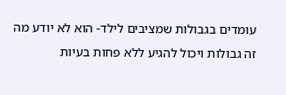עומדים בגבולות שמציבים לילד- הוא לא יודע מה זה גבולות ויכול להגיע ללא פחות בעיות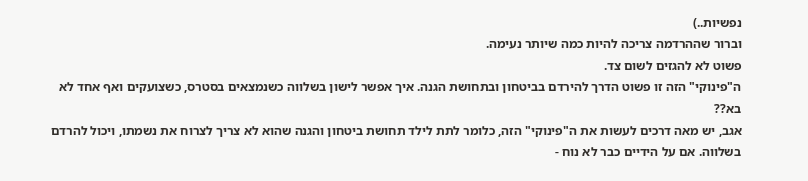נפשיות..)
וברור שההרדמה צריכה להיות כמה שיותר נעימה.
פשוט לא להגזים לשום צד.
ה"פינוקי" הזה זו פשוט הדרך להירדם בביטחון ובתחושת הגנה. איך אפשר לישון בשלווה כשנמצאים בסטרס, כשצועקים ואף אחד לא בא??
אגב, יש מאה דרכים לעשות את ה"פינוקי" הזה, כלומר לתת לילד תחושת ביטחון והגנה שהוא לא צריך לצרוח את נשמתו, ויכול להרדם בשלווה. אם על הידיים כבר לא נוח -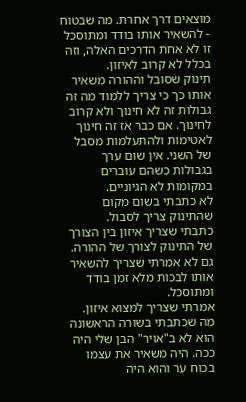מוצאים דרך אחרת. מה שבטוח - להשאיר אותו בודד ומתוסכל זו לא אחת הדרכים האלה, וזה בכלל לא קרוב לאיזון.
תינוק שסובל וההורה משאיר אותו כך כי צריך ללמוד מה זה גבולות זה לא חינוך ולא קרוב לחינוך. אם כבר אז זה חינוך לאטימות ולהתעלמות מסבל של השני. אין שום ערך בגבולות כשהם עוברים במקומות לא הגיוניים.
לא כתבתי בשום מקום שהתינוק צריך לסבול.
כתבתי שצריך איזון בין הצורך של התינוק לצורך של ההורה.
גם לא אמרתי שצריך להשאיר אותו לבכות מלא זמן בודד ומתוסכל.
אמרתי שצריך למצוא איזון.
מה שכתבתי בשורה הראשונה הוא לא ב"אויר" הבן שלי היה ככה. היה משאיר את עצמו בכוח ער והוא היה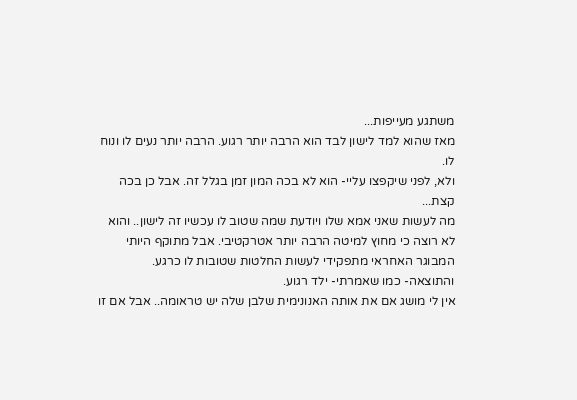משתגע מעייפות...
מאז שהוא למד לישון לבד הוא הרבה יותר רגוע. הרבה יותר נעים לו ונוח לו.
ולא, לפני שיקפצו עליי- הוא לא בכה המון זמן בגלל זה. אבל כן בכה קצת...
מה לעשות שאני אמא שלו ויודעת שמה שטוב לו עכשיו זה לישון.. והוא לא רוצה כי מחוץ למיטה הרבה יותר אטרקטיבי. אבל מתוקף היותי המבוגר האחראי מתפקידי לעשות החלטות שטובות לו כרגע.
והתוצאה- כמו שאמרתי- ילד רגוע.
אין לי מושג אם את אותה האנונימית שלבן שלה יש טראומה.. אבל אם זו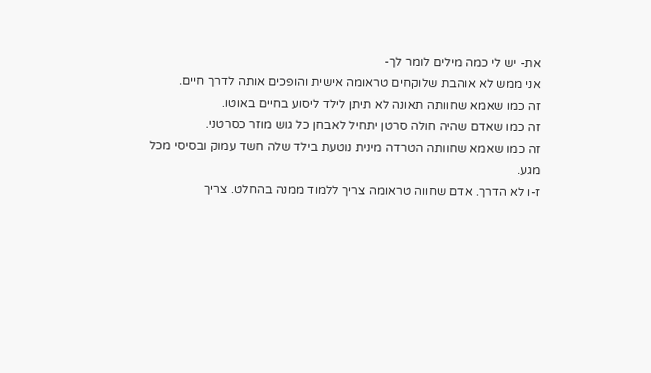את- יש לי כמה מילים לומר לך-
אני ממש לא אוהבת שלוקחים טראומה אישית והופכים אותה לדרך חיים.
זה כמו שאמא שחוותה תאונה לא תיתן לילד ליסוע בחיים באוטו.
זה כמו שאדם שהיה חולה סרטן יתחיל לאבחן כל גוש מוזר כסרטני.
זה כמו שאמא שחוותה הטרדה מינית נוטעת בילד שלה חשד עמוק ובסיסי מכל מגע.
ז-ו לא הדרך. אדם שחווה טראומה צריך ללמוד ממנה בהחלט. צריך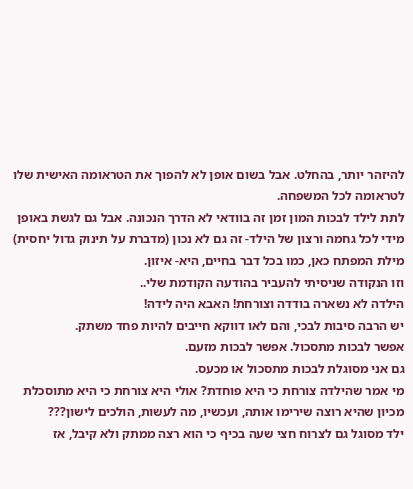להיזהר יותר, בהחלט. אבל בשום אופן לא להפוך את הטראומה האישית שלו לטראומה לכל המשפחה.
לתת לילד לבכות המון זמן זה בוודאי לא הדרך הנכונה. אבל גם לגשת באופן מידי לכל גחמה ורצון של הילד- זה גם לא נכון (מדברת על תינוק גדול יחסית)
מילת המפתח כאן, כמו בכל דבר בחיים, היא- איזון.
וזו הנקודה שניסיתי להעביר בהודעה הקודמת שלי..
הילדה לא נשארה בודדה וצורחת! האבא היה לידה!
יש הרבה סיבות לבכי, והם לאו דווקא חייבים להיות פחד משתק.
אפשר לבכות מתסכול. אפשר לבכות מזעם.
גם אני מסוגלת לבכות מתסכול או מכעס.
מי אמר שהילדה צורחת כי היא פוחדת? אולי היא צורחת כי היא מתוסכלת מכיון שהיא רוצה שירימו אותה, ועכשיו, מה לעשות, הולכים לישון???
ילד מסוגל גם לצרוח חצי שעה בכיף כי הוא רצה ממתק ולא קיבל, אז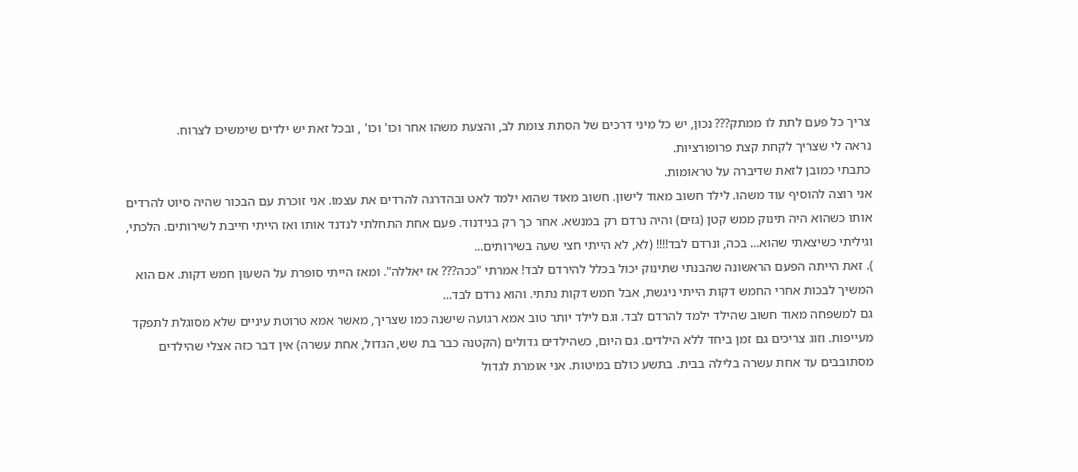צריך כל פעם לתת לו ממתק??? נכון, יש כל מיני דרכים של הסתת צומת לב, והצעת משהו אחר וכו' וכו' , ובכל זאת יש ילדים שימשיכו לצרוח.
נראה לי שצריך לקחת קצת פרופורציות.
כתבתי כמובן לזאת שדיברה על טראומות.
אני רוצה להוסיף עוד משהו. לילד חשוב מאוד לישון. חשוב מאוד שהוא ילמד לאט ובהדרגה להרדים את עצמו. אני זוכרת עם הבכור שהיה סיוט להרדים אותו כשהוא היה תינוק ממש קטן (גזים) והיה נרדם רק במנשא. אחר כך רק בנידנוד. פעם אחת התחלתי לנדנד אותו ואז הייתי חייבת לשירותים. הלכתי, וגיליתי כשיצאתי שהוא... בכה, ונרדם לבד!!!! (לא, לא הייתי חצי שעה בשירותים...
). זאת הייתה הפעם הראשונה שהבנתי שתינוק יכול בכלל להירדם לבד! אמרתי "ככה??? אז יאללה". ומאז הייתי סופרת על השעון חמש דקות. אם הוא המשיך לבכות אחרי החמש דקות הייתי ניגשת, אבל חמש דקות נתתי. והוא נרדם לבד...
גם למשפחה מאוד חשוב שהילד ילמד להרדם לבד. וגם לילד יותר טוב אמא רגועה שישנה כמו שצריך, מאשר אמא טרוטת עיניים שלא מסוגלת לתפקד מעייפות. וזוג צריכים גם זמן ביחד ללא הילדים. גם היום, כשהילדים גדולים (הקטנה כבר בת שש, הגדול, אחת עשרה) אין דבר כזה אצלי שהילדים מסתובבים עד אחת עשרה בלילה בבית. בתשע כולם במיטות. אני אומרת לגדול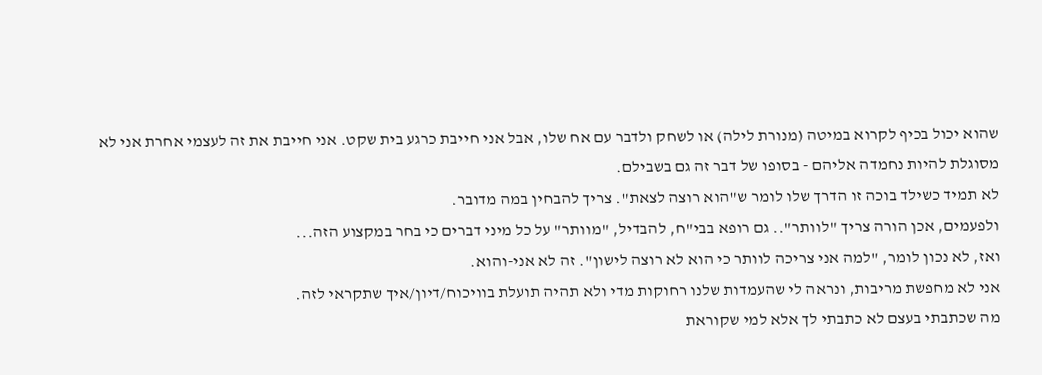שהוא יכול בכיף לקרוא במיטה (מנורת לילה) או לשחק ולדבר עם אח שלו, אבל אני חייבת כרגע בית שקט. אני חייבת את זה לעצמי אחרת אני לא מסוגלת להיות נחמדה אליהם - בסופו של דבר זה גם בשבילם.
לא תמיד כשילד בוכה זו הדרך שלו לומר ש"הוא רוצה לצאת". צריך להבחין במה מדובר.
ולפעמים, אכן הורה צריך "לוותר".. גם רופא בבי"ח, להבדיל, "מוותר" על כל מיני דברים כי בחר במקצוע הזה...
ואז, לא נכון לומר, "למה אני צריכה לוותר כי הוא לא רוצה לישון". זה לא אני-והוא.
אני לא מחפשת מריבות, ונראה לי שהעמדות שלנו רחוקות מדי ולא תהיה תועלת בוויכוח/דיון/איך שתקראי לזה.
מה שכתבתי בעצם לא כתבתי לך אלא למי שקוראת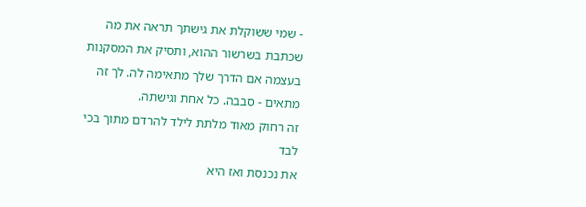- שמי ששוקלת את גישתך תראה את מה שכתבת בשרשור ההוא, ותסיק את המסקנות בעצמה אם הדרך שלך מתאימה לה. לך זה מתאים - סבבה. כל אחת וגישתה.
זה רחוק מאוד מלתת לילד להרדם מתוך בכי לבד
את נכנסת ואז היא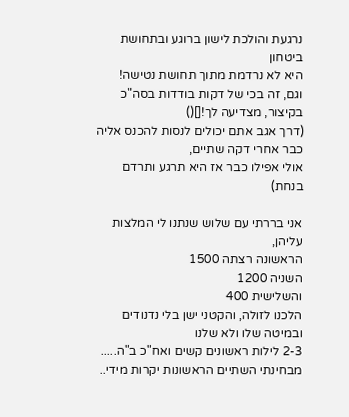נרגעת והולכת לישון ברוגע ובתחושת ביטחון
היא לא נרדמת מתוך תחושת נטישה!
וגם, זה בכי של דקות בודדות בסה"כ
בקיצור, מצדיעה לך![]()
(דרך אגב אתם יכולים לנסות להכנס אליה כבר אחרי דקה שתיים,
אולי אפילו כבר אז היא תרגע ותרדם בנחת)

אני בררתי עם שלוש שנתנו לי המלצות עליהן,
הראשונה רצתה 1500
השניה 1200
והשלישית 400
הלכנו לזולה, והקטני ישן בלי נדנודים ובמיטה שלו ולא שלנו
2-3 לילות ראשונים קשים ואח"כ ב"ה.....
מבחינתי השתיים הראשונות יקרות מידי..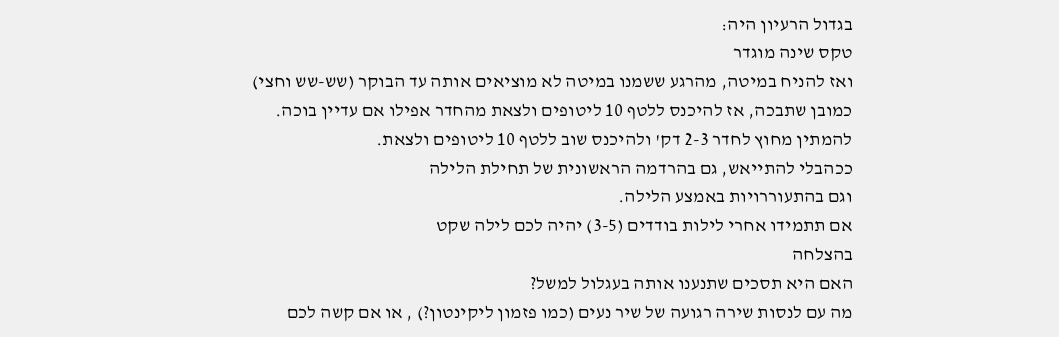בגדול הרעיון היה:
טקס שינה מוגדר
ואז להניח במיטה, מהרגע ששמנו במיטה לא מוציאים אותה עד הבוקר (שש-שש וחצי)
כמובן שתבכה, אז להיכנס ללטף 10 ליטופים ולצאת מהחדר אפילו אם עדיין בוכה.
להמתין מחוץ לחדר 2-3 דק' ולהיכנס שוב ללטף 10 ליטופים ולצאת.
ככהבלי להתייאש, גם בהרדמה הראשונית של תחילת הלילה
וגם בהתעוררויות באמצע הלילה.
אם תתמידו אחרי לילות בודדים (3-5) יהיה לכם לילה שקט
בהצלחה
האם היא תסכים שתנענו אותה בעגלול למשל?
מה עם לנסות שירה רגועה של שיר נעים (כמו פזמון ליקינטון?) , או אם קשה לכם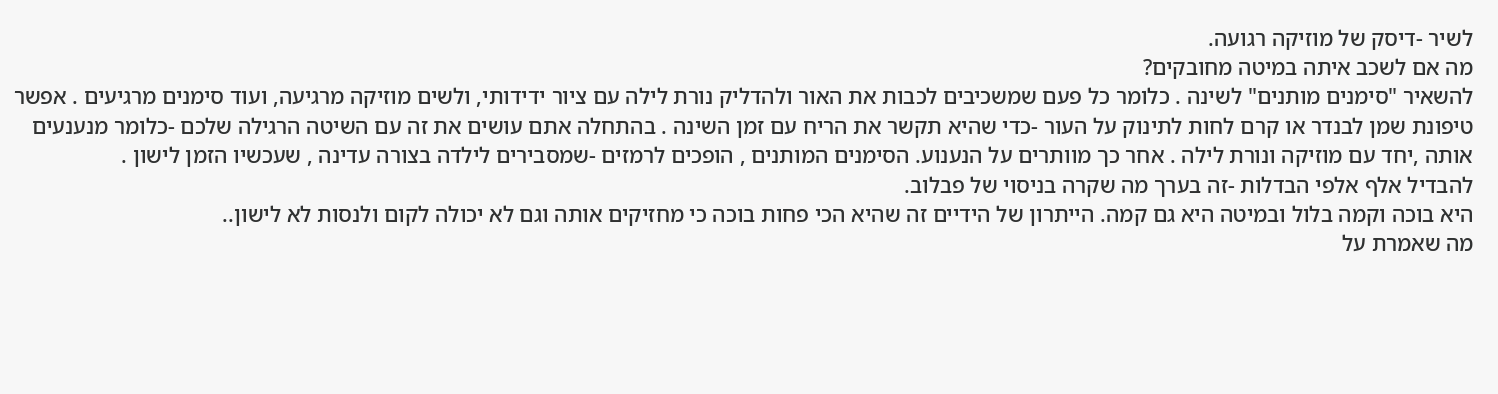לשיר -דיסק של מוזיקה רגועה.
מה אם לשכב איתה במיטה מחובקים?
להשאיר "סימנים מותנים" לשינה . כלומר כל פעם שמשכיבים לכבות את האור ולהדליק נורת לילה עם ציור ידידותי, ולשים מוזיקה מרגיעה, ועוד סימנים מרגיעים . אפשר טיפונת שמן לבנדר או קרם לחות לתינוק על העור -כדי שהיא תקשר את הריח עם זמן השינה . בהתחלה אתם עושים את זה עם השיטה הרגילה שלכם -כלומר מנענעים אותה ,יחד עם מוזיקה ונורת לילה . אחר כך מוותרים על הנענוע. הסימנים המותנים , הופכים לרמזים -שמסבירים לילדה בצורה עדינה , שעכשיו הזמן לישון .
להבדיל אלף אלפי הבדלות -זה בערך מה שקרה בניסוי של פבלוב.
היא בוכה וקמה בלול ובמיטה היא גם קמה. הייתרון של הידיים זה שהיא הכי פחות בוכה כי מחזיקים אותה וגם לא יכולה לקום ולנסות לא לישון..
מה שאמרת על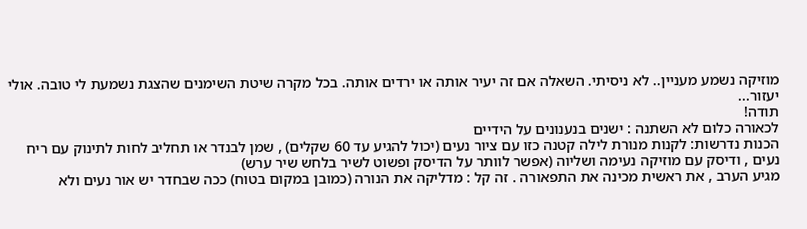מוזיקה נשמע מעניין.. לא ניסיתי. השאלה אם זה יעיר אותה או ירדים אותה. בכל מקרה שיטת השימנים שהצגת נשמעת לי טובה. אולי יעזור...
תודה!
לכאורה כלום לא השתנה : ישנים בנענונים על הידיים
הכנות נדרשות: לקנות מנורת לילה קטנה כזו עם ציור נעים (יכול להגיע עד 60 שקלים) , שמן לבנדר או תחליב לחות לתינוק עם ריח נעים , ודיסק עם מוזיקה נעימה ושליוה (אפשר לוותר על הדיסק ופשוט לשיר בלחש שיר ערש)
מגיע הערב , את ראשית מכינה את התפאורה . זה קל : מדליקה את הנורה (כמובן במקום בטוח) ככה שבחדר יש אור נעים ולא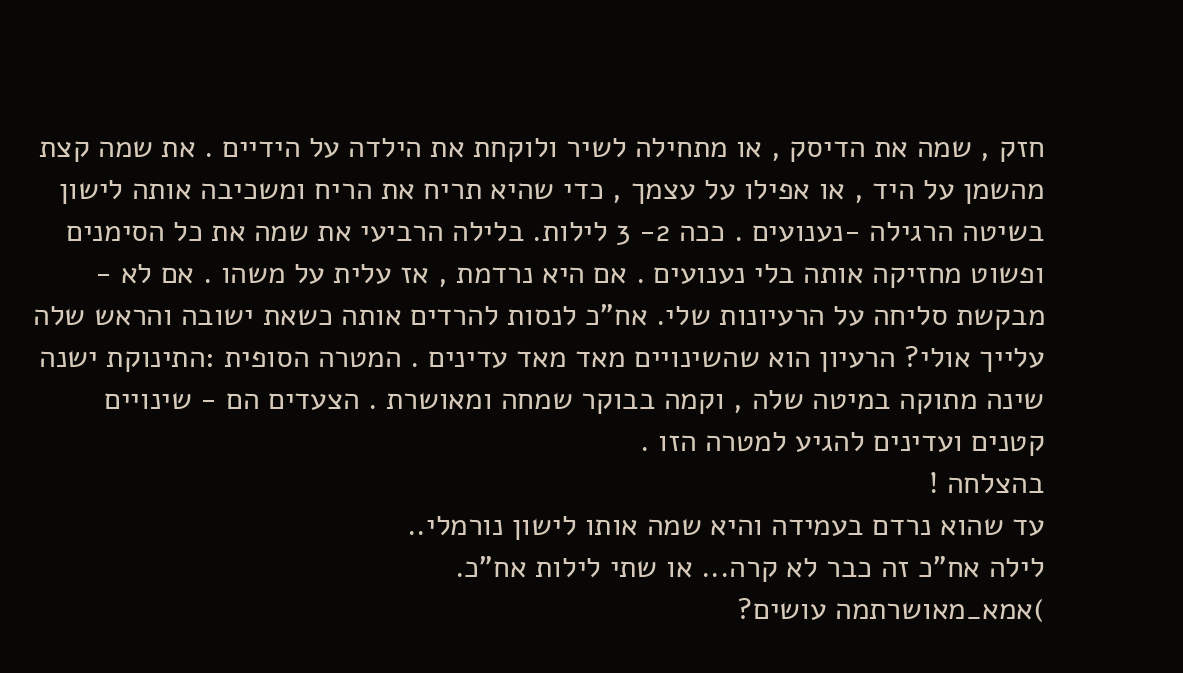חזק , שמה את הדיסק , או מתחילה לשיר ולוקחת את הילדה על הידיים . את שמה קצת מהשמן על היד , או אפילו על עצמך , כדי שהיא תריח את הריח ומשכיבה אותה לישון בשיטה הרגילה -נענועים . ככה 2- 3 לילות. בלילה הרביעי את שמה את כל הסימנים ופשוט מחזיקה אותה בלי נענועים . אם היא נרדמת , אז עלית על משהו . אם לא - מבקשת סליחה על הרעיונות שלי. אח"כ לנסות להרדים אותה כשאת ישובה והראש שלה עלייך אולי? הרעיון הוא שהשינויים מאד מאד עדינים . המטרה הסופית :התינוקת ישנה שינה מתוקה במיטה שלה , וקמה בבוקר שמחה ומאושרת . הצעדים הם - שינויים קטנים ועדינים להגיע למטרה הזו .
בהצלחה !
עד שהוא נרדם בעמידה והיא שמה אותו לישון נורמלי..
לילה אח"כ זה כבר לא קרה... או שתי לילות אח"כ.
)אמא_מאושרתמה עושים?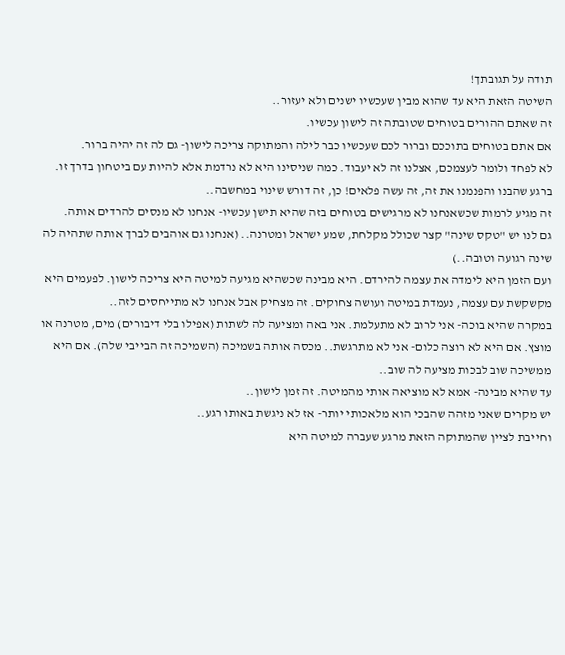תודה על תגובתך!
השיטה הזאת היא עד שהוא מבין שעכשיו ישנים ולא יעזור..
זה שאתם ההורים בטוחים שטובתה זה לישון עכשיו.
אם אתם בטוחים בתוככם וברור לכם שעכשיו כבר לילה והמתוקה צריכה לישון- גם לה זה יהיה ברור.
לא לפחד ולומר לעצמכם, אצלנו זה לא יעבוד. כמה שניסינו היא לא נרדמת אלא להיות עם ביטחון בדרך זו.
ברגע שהבנו והפנמנו את זה, זה עשה פלאים! כן, זה דורש שינוי במחשבה..
זה מגיע לרמות שכשאנחנו לא מרגישים בטוחים בזה שהיא תישן עכשיו- אנחנו לא מנסים להרדים אותה.
גם לנו יש "טקס שינה" קצר שכולל מקלחת, שמע ישראל ומטרנה.. (אנחנו גם אוהבים לברך אותה שתהיה לה שינה רגועה וטובה..)
ועם הזמן היא לימדה את עצמה להירדם. היא מבינה שכשהיא מגיעה למיטה היא צריכה לישון. לפעמים היא מקשקשת עם עצמה, נעמדת במיטה ועושה צחוקים. זה מצחיק אבל אנחנו לא מתייחסים לזה..
במקרה שהיא בוכה- אני לרוב לא מתעלמת. אני באה ומציעה לה לשתות (אפילו בלי דיבורים) מים, מטרנה או מוצץ. אם היא לא רוצה כלום- אני לא מתרגשת.. מכסה אותה בשמיכה (השמיכה זה הבייבי שלה). אם היא ממשיכה שוב לבכות מציעה לה שוב..
עד שהיא מבינה- אמא לא מוציאה אותי מהמיטה. זה זמן לישון..
יש מקרים שאני מזהה שהבכי הוא מלאכותי יותר- אז לא ניגשת באותו רגע..
וחייבת לציין שהמתוקה הזאת מרגע שעברה למיטה היא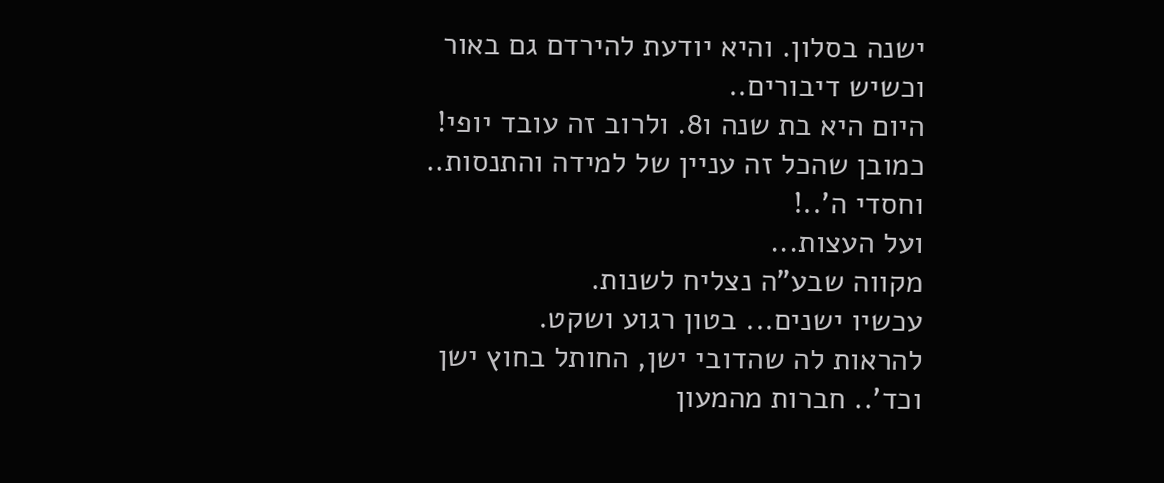ישנה בסלון. והיא יודעת להירדם גם באור וכשיש דיבורים..
היום היא בת שנה ו8. ולרוב זה עובד יופי!
כמובן שהכל זה עניין של למידה והתנסות.. וחסדי ה'..!
ועל העצות...
מקווה שבע"ה נצליח לשנות.
עכשיו ישנים... בטון רגוע ושקט.
להראות לה שהדובי ישן, החותל בחוץ ישן וכד'.. חברות מהמעון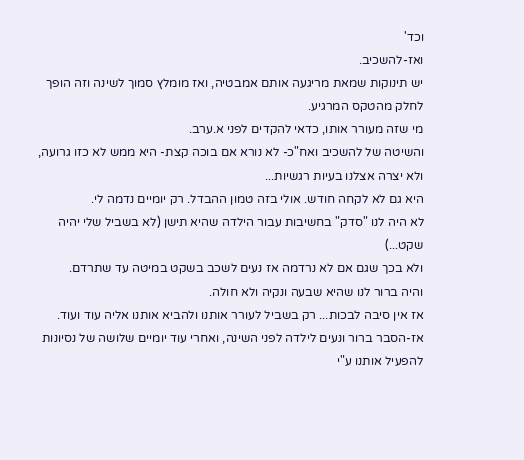וכד'
ואז-להשכיב.
יש תינוקות שמאת מריגעה אותם אמבטיה, ואז מומלץ סמוך לשינה וזה הופך לחלק מהטקס המרגיע.
מי שזה מעורר אותו, כדאי להקדים לפני א.ערב.
והשיטה של להשכיב ואח"כ- לא נורא אם בוכה קצת- היא ממש לא כזו גרועה,
ולא יצרה אצלנו בעיות רגשיות...
היא גם לא לקחה חודש. אולי בזה טמון ההבדל. רק יומיים נדמה לי.
לא היה לנו "סדק" בחשיבות עבור הילדה שהיא תישן (לא בשביל שלי יהיה שקט...)
ולא בכך שגם אם לא נרדמה אז נעים לשכב בשקט במיטה עד שתרדם.
והיה ברור לנו שהיא שבעה ונקיה ולא חולה.
אז אין סיבה לבכות... רק בשביל לעורר אותנו ולהביא אותנו אליה עוד ועוד.
אז-הסבר ברור ונעים לילדה לפני השינה, ואחרי עוד יומיים שלושה של נסיונות להפעיל אותנו ע"י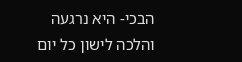הבכי- היא נרגעה והלכה לישון כל יום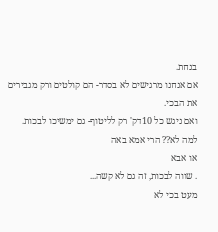בנחת.
אם אנחנו מרגישים לא בסדר- הם קולטים ורק מגבירים את הבכי.
ואם ניגש כל 10דק' רק לליטוף- גם ימשיכו לבכות. למה לא?? הרי אמא באה
או אבא
. שווה לבכות, זה גם לא קשה...
מעט בכי לא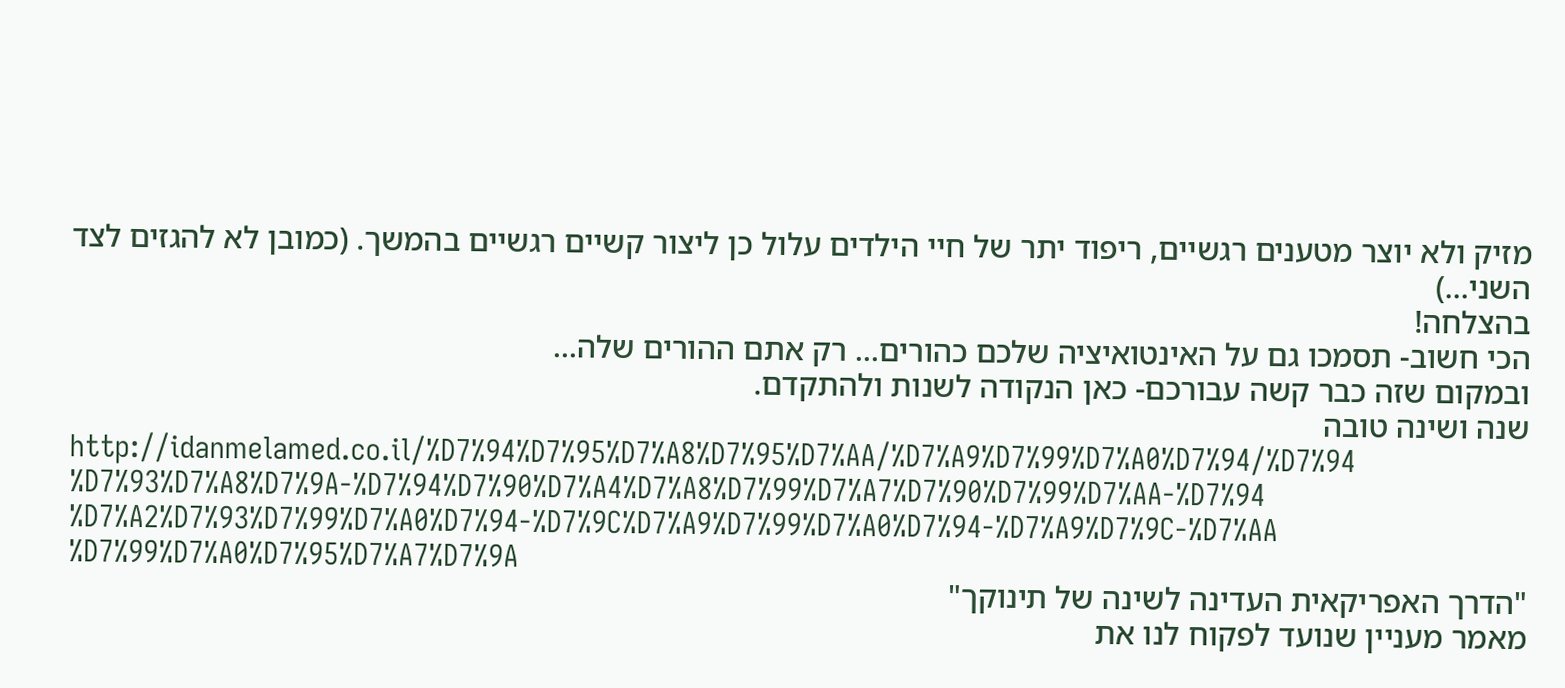מזיק ולא יוצר מטענים רגשיים, ריפוד יתר של חיי הילדים עלול כן ליצור קשיים רגשיים בהמשך. (כמובן לא להגזים לצד השני...)
בהצלחה!
הכי חשוב- תסמכו גם על האינטואיציה שלכם כהורים... רק אתם ההורים שלה...
ובמקום שזה כבר קשה עבורכם- כאן הנקודה לשנות ולהתקדם.
שנה ושינה טובה
http://idanmelamed.co.il/%D7%94%D7%95%D7%A8%D7%95%D7%AA/%D7%A9%D7%99%D7%A0%D7%94/%D7%94%D7%93%D7%A8%D7%9A-%D7%94%D7%90%D7%A4%D7%A8%D7%99%D7%A7%D7%90%D7%99%D7%AA-%D7%94%D7%A2%D7%93%D7%99%D7%A0%D7%94-%D7%9C%D7%A9%D7%99%D7%A0%D7%94-%D7%A9%D7%9C-%D7%AA%D7%99%D7%A0%D7%95%D7%A7%D7%9A
"הדרך האפריקאית העדינה לשינה של תינוקך"
מאמר מעניין שנועד לפקוח לנו את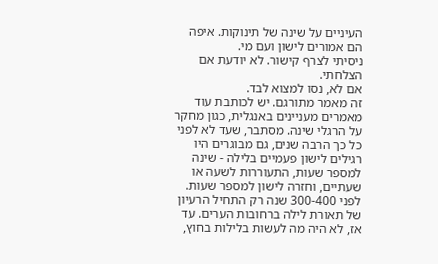העיניים על שינה של תינוקות. איפה הם אמורים לישון ועם מי.
ניסיתי לצרף קישור. לא יודעת אם הצלחתי.
אם לא, נסו למצוא לבד.
זה מאמר מתורגם. יש לכותבת עוד מאמרים מעניינים באנגלית, כגון מחקר על הרגלי שינה. מסתבר, שעד לא לפני כל כך הרבה שנים, גם מבוגרים היו רגילים לישון פעמיים בלילה - שינה למספר שעות, התעוררות לשעה או שעתיים, וחזרה לישון למספר שעות. לפני 300-400 שנה רק התחיל הרעיון של תאורת לילה ברחובות הערים. עד אז, לא היה מה לעשות בלילות בחוץ,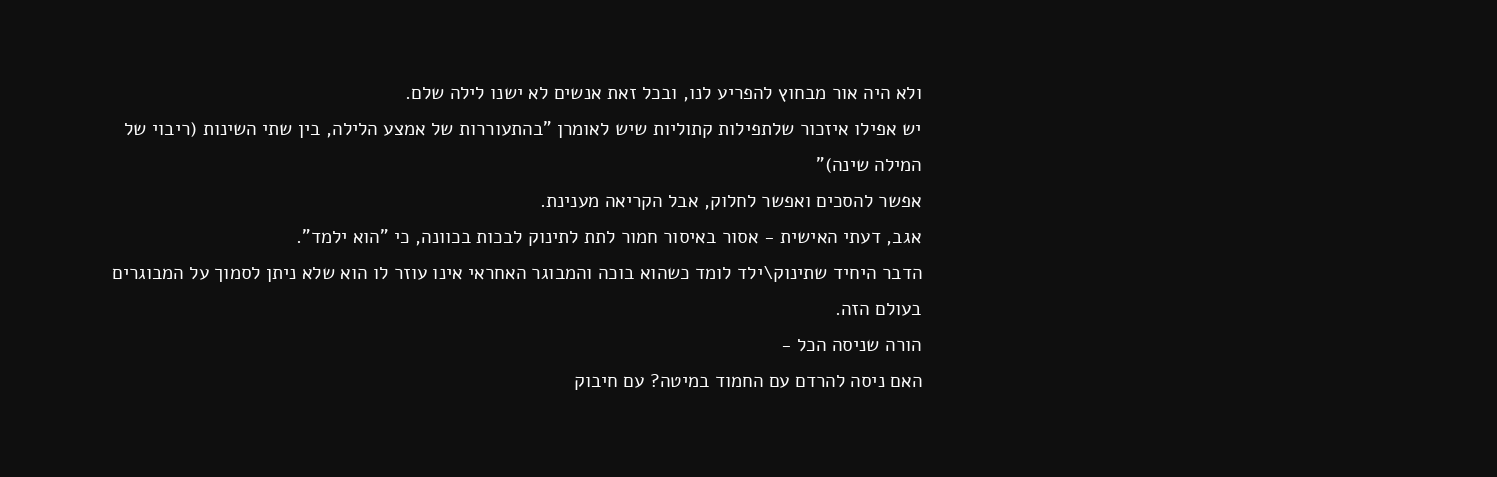ולא היה אור מבחוץ להפריע לנו, ובכל זאת אנשים לא ישנו לילה שלם.
יש אפילו איזכור שלתפילות קתוליות שיש לאומרן "בהתעוררות של אמצע הלילה, בין שתי השינות (ריבוי של המילה שינה)"
אפשר להסכים ואפשר לחלוק, אבל הקריאה מענינת.
אגב, דעתי האישית - אסור באיסור חמור לתת לתינוק לבכות בכוונה, כי "הוא ילמד".
הדבר היחיד שתינוק\ילד לומד כשהוא בוכה והמבוגר האחראי אינו עוזר לו הוא שלא ניתן לסמוך על המבוגרים בעולם הזה.
הורה שניסה הכל -
האם ניסה להרדם עם החמוד במיטה? עם חיבוק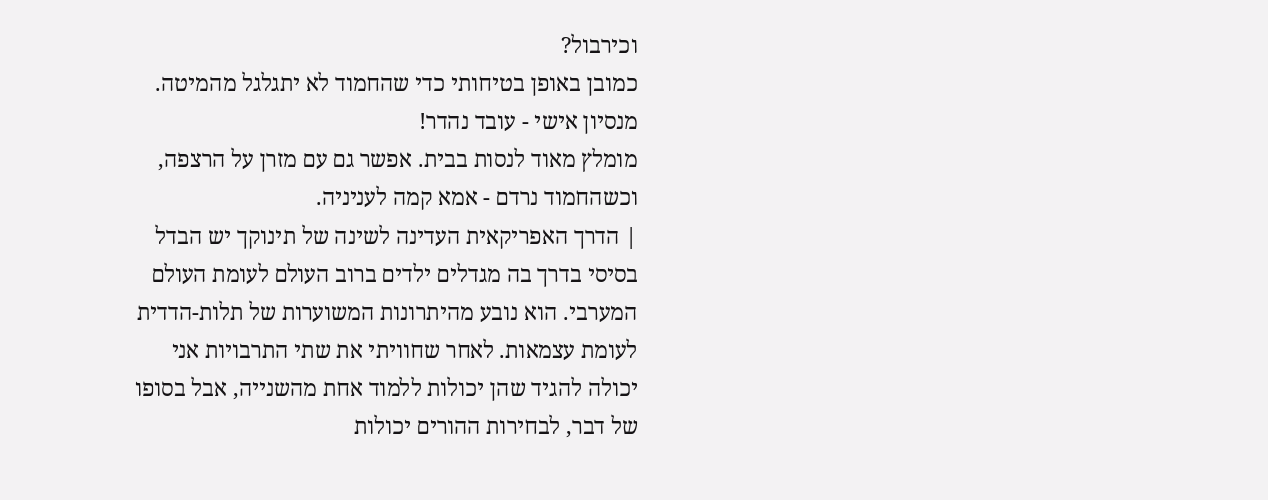וכירבול?
כמובן באופן בטיחותי כדי שהחמוד לא יתגלגל מהמיטה.
מנסיון אישי - עובד נהדר!
מומלץ מאוד לנסות בבית. אפשר גם עם מזרן על הרצפה, וכשהחמוד נרדם - אמא קמה לעניניה.
| הדרך האפריקאית העדינה לשינה של תינוקך יש הבדל בסיסי בדרך בה מגדלים ילדים ברוב העולם לעומת העולם המערבי. הוא נובע מהיתרונות המשוערות של תלות-הדדית לעומת עצמאות. לאחר שחוויתי את שתי התרבויות אני יכולה להגיד שהן יכולות ללמוד אחת מהשנייה, אבל בסופו של דבר, לבחירות ההורים יכולות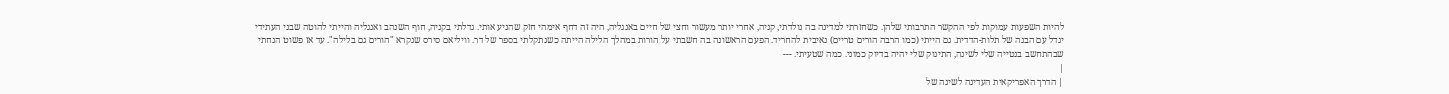להיות השפעות עמוקות לפי ההקשר התרבותי שלהן. כשחזרתי למדינה בה נולדתי, קניה, אחרי יותר מעשור וחצי של חיים באנגליה, היה זה דחף אימהי חזק שהניע אותי. גדלתי בקניה, חוף השנהב ואנגליה והייתי להוטה שבני העתידי יגדל עם הבנה של תלות-הדדית. גם הייתי (כמו הרבה הורים טריים) נאיבית להחריד. הפעם הראשונה בה חשבתי על הורות במהלך הלילה הייתה כשנתקלתי בספר של דר. וויליאם סירס שנקרא "הורים גם בלילה". עד אז פשוט הנחתי שבהתחשב בנטייה שלי לשינה, התינוק שלי יהיה בדיוק כמוני. כמה שטעיתי. ---
|
| הדרך האפריקאית העדינה לשינה של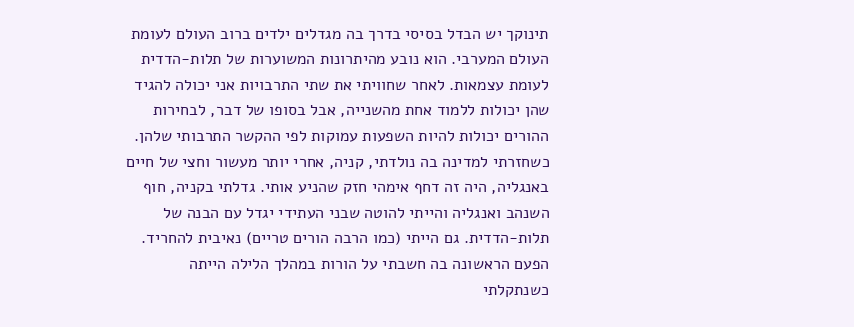תינוקך יש הבדל בסיסי בדרך בה מגדלים ילדים ברוב העולם לעומת העולם המערבי. הוא נובע מהיתרונות המשוערות של תלות-הדדית לעומת עצמאות. לאחר שחוויתי את שתי התרבויות אני יכולה להגיד שהן יכולות ללמוד אחת מהשנייה, אבל בסופו של דבר, לבחירות ההורים יכולות להיות השפעות עמוקות לפי ההקשר התרבותי שלהן. כשחזרתי למדינה בה נולדתי, קניה, אחרי יותר מעשור וחצי של חיים באנגליה, היה זה דחף אימהי חזק שהניע אותי. גדלתי בקניה, חוף השנהב ואנגליה והייתי להוטה שבני העתידי יגדל עם הבנה של תלות-הדדית. גם הייתי (כמו הרבה הורים טריים) נאיבית להחריד. הפעם הראשונה בה חשבתי על הורות במהלך הלילה הייתה כשנתקלתי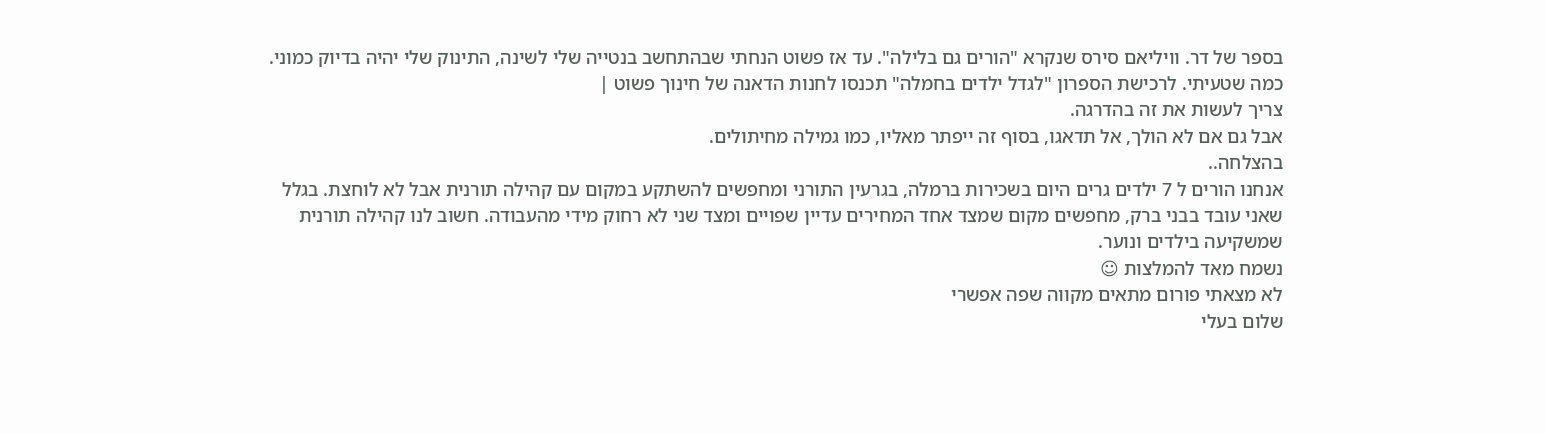בספר של דר. וויליאם סירס שנקרא "הורים גם בלילה". עד אז פשוט הנחתי שבהתחשב בנטייה שלי לשינה, התינוק שלי יהיה בדיוק כמוני. כמה שטעיתי. לרכישת הספרון "לגדל ילדים בחמלה" תכנסו לחנות הדאנה של חינוך פשוט |
צריך לעשות את זה בהדרגה.
אבל גם אם לא הולך, אל תדאגו, בסוף זה ייפתר מאליו, כמו גמילה מחיתולים.
בהצלחה..
אנחנו הורים ל 7 ילדים גרים היום בשכירות ברמלה, בגרעין התורני ומחפשים להשתקע במקום עם קהילה תורנית אבל לא לוחצת. בגלל שאני עובד בבני ברק, מחפשים מקום שמצד אחד המחירים עדיין שפויים ומצד שני לא רחוק מידי מהעבודה. חשוב לנו קהילה תורנית שמשקיעה בילדים ונוער.
נשמח מאד להמלצות ☺
לא מצאתי פורום מתאים מקווה שפה אפשרי
שלום בעלי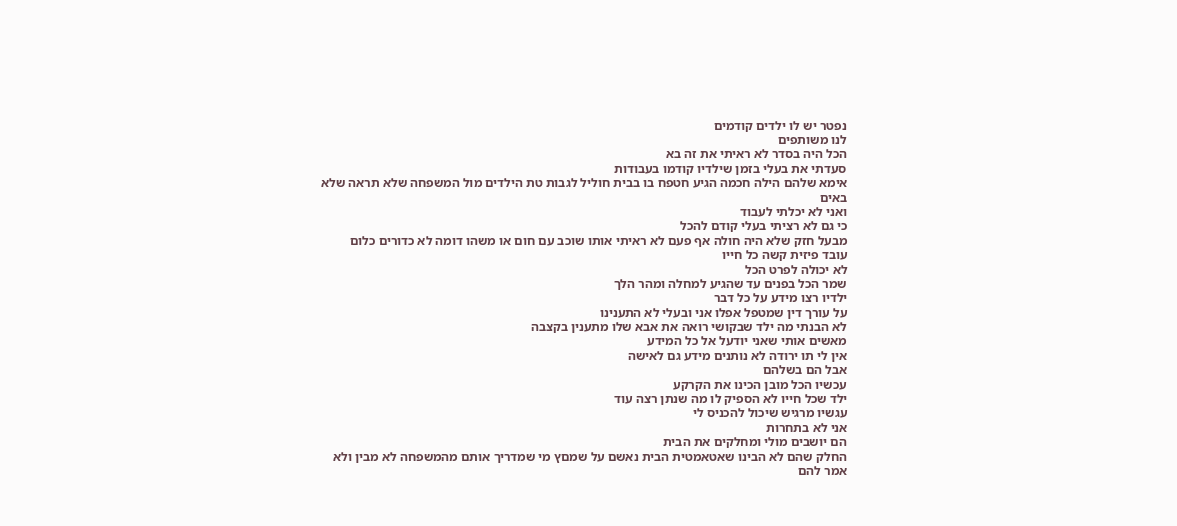נפטר יש לו ילדים קודמים
לנו משותפים
הכל היה בסדר לא ראיתי את זה בא
סעדתי את בעלי בזמן שילדיו קודמו בעבודות
אימא שלהם הילה חכמה הגיע חטפח בו בבית חוליל לגבות טת הילדים מול המשפחה שלא תראה שלא באים
ואני לא יכלתי לעבוד
כי גם לא רציתי בעלי קודם להכל
מבעל חזק שלא היה חולה אף פעם לא ראיתי אותו שוכב עם חום או משהו דומה לא כדורים כלום
עובד פיזית קשה כל חייו
לא יכולה לפרט הכל
שמר הכל בפנים עד שהגיע למחלה ומהר הלך
ילדיו רצו מידע על כל דבר
על עורך דין שמטפל אפלו אני ובעלי לא התענינו
לא הבנתי מה ילד שבקושי רואה את אבא שלו מתענין בקצבה
מאשים אותי שאני יודעל אל כל המידע
אין לי תו ירודה לא נותנים מידע גם לאישה
אבל הם בשלהם
עכשיו הכל מובן הכינו את הקרקע
ילד שכל חייו לא הספיק לו מה שנתן רצה עוד
עגשיו מרגיש שיכול להכניס לי
אני לא בתחרות
הם יושבים מולי ומחלקים את הבית
החלק שהם לא הבינו שאטאמטית הבית נאשם על שמםץ מי שמדריך אותם מהמשפחה לא מבין ולא אמר להם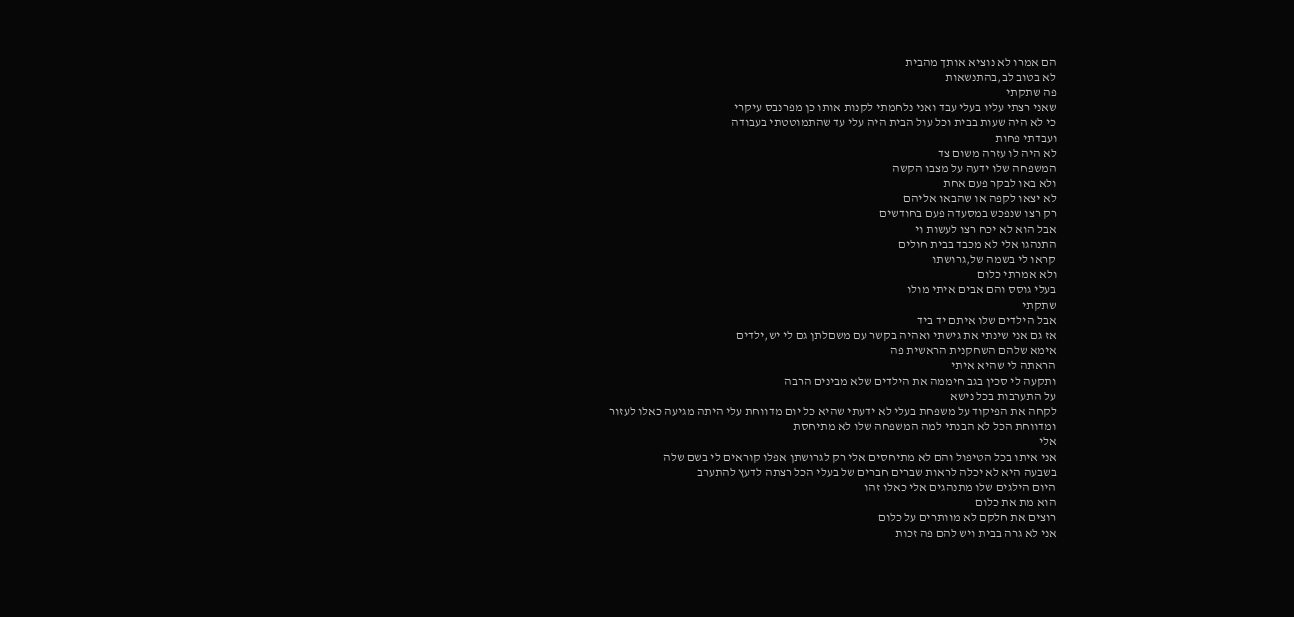הם אמרו לא נוציא אותך מהבית
לא בטוב לב,בהתנשאות
פה שתקתי
שאני רצתי עליו בעלי עבד ואני נלחמתי לקנות אותו כן מפרנבס עיקרי
כי לא היה שעות בבית וכל עול הבית היה עלי עד שהתמוטטתי בעבודה
ועבדתי פחות
לא היה לו עזרה משום צד
המשפחה שלו ידעה על מצבו הקשה
ולא באו לבקר פעם אחת
לא יצאו לקפה או שהבאו אליהם
רק רצו שנפכש במסעדה פעם בחודשים
אבל הוא לא יכח רצו לעשות וי
התנהגו אלי לא מכבד בבית חולים
קראו לי בשמה של,גרושתו
ולא אמרתי כלום
בעלי גוסס והם אבים איתי מולו
שתקתי
אבל הילדים שלו איתם יד ביד
אז גם אני שינתי את גישתי ואהיה בקשר עם משםלתן גם לי יש,ילדים
אימא שלהם השחקנית הראשית פה
הראתה לי שהיא איתי
ותקעה לי סכין בגב חיממה את הילדים שלא מבינים הרבה
על התערבות בכל נישא
לקחה את הפיקוד על משפחת בעלי לא ידעתי שהיא כל יום מדווחת עלי היתה מגיעה כאלו לעזור
ומדווחת הכל לא הבנתי למה המשפחה שלו לא מתיחסת
אלי
אני איתו בכל הטיפול והם לא מתיחסים אלי רק לגרושתן אפלו קוראים לי בשם שלה
בשבעה היא לא יכלה לראות שברים חברים של בעלי הכל רצתה לדעץ להתערב
היום הילגים שלו מתנהגים אלי כאלו זהו
הוא מת את כלום
רוצים את חלקם לא מוותרים על כלום
אני לא גרה בבית ויש להם פה זכות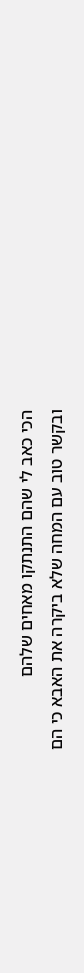הכי כאב לי שהם התנתקו מאחים שלהם
ובקשר טוב עם המחה שלא ביקרה את האבא כי הם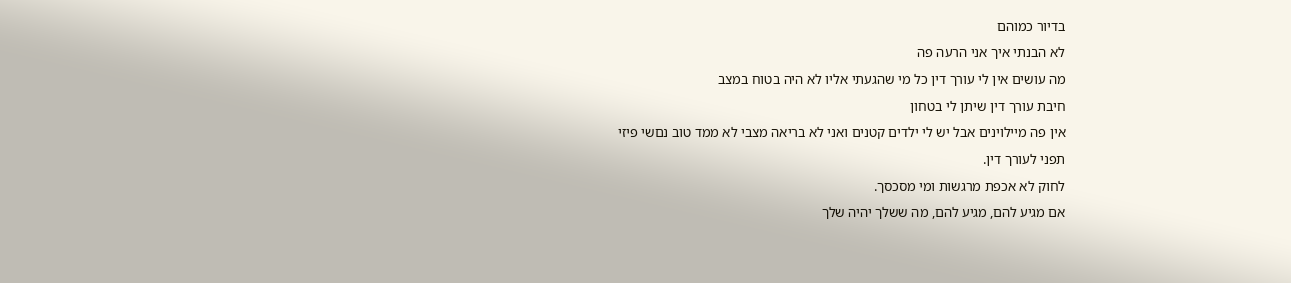בדיור כמוהם
לא הבנתי איך אני הרעה פה
מה עושים אין לי עורך דין כל מי שהגעתי אליו לא היה בטוח במצב
חיבת עורך דין שיתן לי בטחון
אין פה מיילוינים אבל יש לי ילדים קטנים ואני לא בריאה מצבי לא ממד טוב נםשי פיזי
תפני לעורך דין.
לחוק לא אכפת מרגשות ומי מסכסך.
אם מגיע להם, מגיע להם, מה ששלך יהיה שלך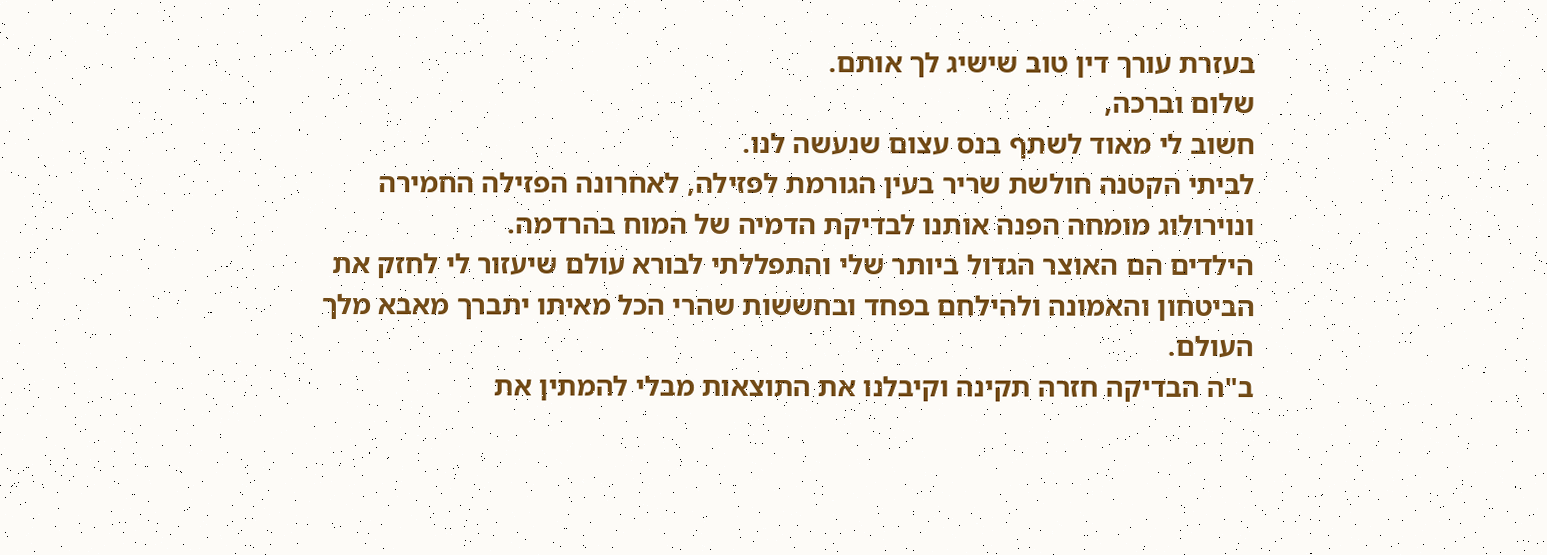בעזרת עורך דין טוב שישיג לך אותם.
שלום וברכה,
חשוב לי מאוד לשתף בנס עצום שנעשה לנו.
לביתי הקטנה חולשת שריר בעין הגורמת לפזילה, לאחרונה הפזילה החמירה ונוירולוג מומחה הפנה אותנו לבדיקת הדמיה של המוח בהרדמה.
הילדים הם האוצר הגדול ביותר שלי והתפללתי לבורא עולם שיעזור לי לחזק את הביטחון והאמונה ולהילחם בפחד ובחששות שהרי הכל מאיתו יתברך מאבא מלך העולם.
ב"ה הבדיקה חזרה תקינה וקיבלנו את התוצאות מבלי להמתין את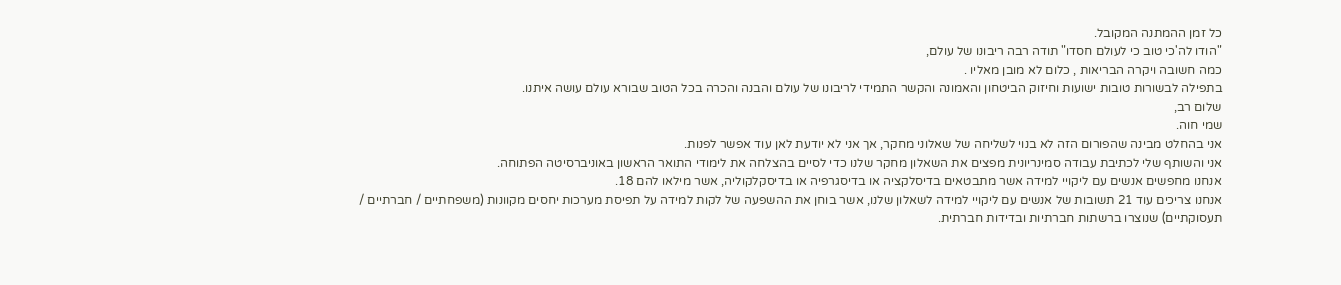כל זמן ההמתנה המקובל.
"הודו לה'כי טוב כי לעולם חסדו" תודה רבה ריבונו של עולם,
כמה חשובה ויקרה הבריאות , כלום לא מובן מאליו .
בתפילה לבשורות טובות ישועות וחיזוק הביטחון והאמונה והקשר התמידי לריבונו של עולם והבנה והכרה בכל הטוב שבורא עולם עושה איתנו.
שלום רב,
שמי חוה.
אני בהחלט מבינה שהפורום הזה לא בנוי לשליחה של שאלוני מחקר, אך אני לא יודעת לאן עוד אפשר לפנות.
אני והשותף שלי לכתיבת עבודה סמינריונית מפצים את השאלון מחקר שלנו כדי לסיים בהצלחה את לימודי התואר הראשון באוניברסיטה הפתוחה.
אנחנו מחפשים אנשים עם ליקויי למידה אשר מתבטאים בדיסלקציה או בדיסגרפיה או בדיסקלקוליה, אשר מילאו להם 18.
אנחנו צריכים עוד 21 תשובות של אנשים עם ליקויי למידה לשאלון שלנו, אשר בוחן את ההשפעה של לקות למידה על תפיסת מערכות יחסים מקוונות (משפחתיים / חברתיים / תעסוקתיים) שנוצרו ברשתות חברתיות ובדידות חברתית.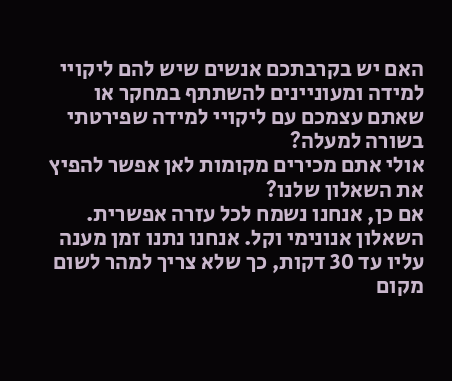האם יש בקרבתכם אנשים שיש להם ליקויי למידה ומעוניינים להשתתף במחקר או שאתם עצמכם עם ליקויי למידה שפירטתי בשורה למעלה?
אולי אתם מכירים מקומות לאן אפשר להפיץ את השאלון שלנו?
אם כן, אנחנו נשמח לכל עזרה אפשרית.
השאלון אנונימי וקל. אנחנו נתנו זמן מענה עליו עד 30 דקות, כך שלא צריך למהר לשום מקום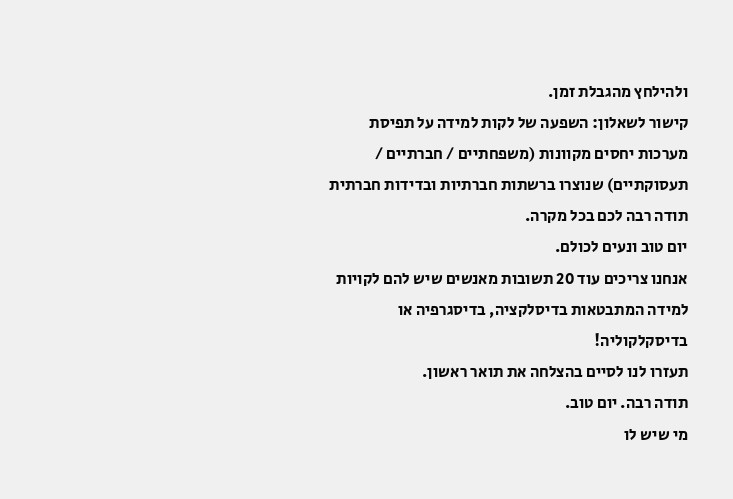ולהילחץ מהגבלת זמן.
קישור לשאלון: השפעה של לקות למידה על תפיסת מערכות יחסים מקוונות (משפחתיים / חברתיים / תעסוקתיים) שנוצרו ברשתות חברתיות ובדידות חברתית
תודה רבה לכם בכל מקרה.
יום טוב ונעים לכולם.
אנחנו צריכים עוד 20 תשובות מאנשים שיש להם לקויות למידה המתבטאות בדיסלקציה, בדיסגרפיה או בדיסקלקוליה!
תעזרו לנו לסיים בהצלחה את תואר ראשון.
תודה רבה. יום טוב.
מי שיש לו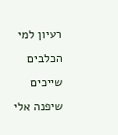רעיון למי הכלבים שייכים שיפנה אלי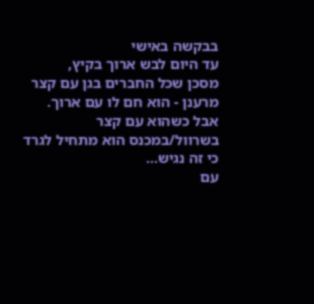בבקשה באישי
עד היום לבש ארוך בקיץ,
מסכן שכל החברים בגן עם קצר מרענן - הוא חם לו עם ארוך.
אבל כשהוא עם קצר בשרוול/במכנס הוא מתחיל לגרד כי זה נגיש…
עם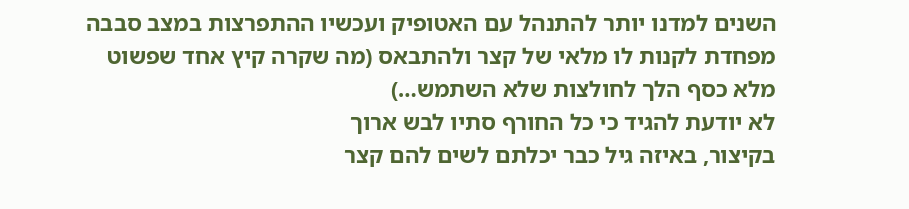השנים למדנו יותר להתנהל עם האטופיק ועכשיו ההתפרצות במצב סבבה
מפחדת לקנות לו מלאי של קצר ולהתבאס (מה שקרה קיץ אחד שפשוט מלא כסף הלך לחולצות שלא השתמש…)
לא יודעת להגיד כי כל החורף סתיו לבש ארוך
בקיצור, באיזה גיל כבר יכלתם לשים להם קצר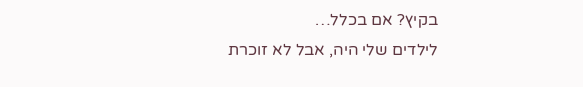בקיץ? אם בכלל…
לילדים שלי היה, אבל לא זוכרת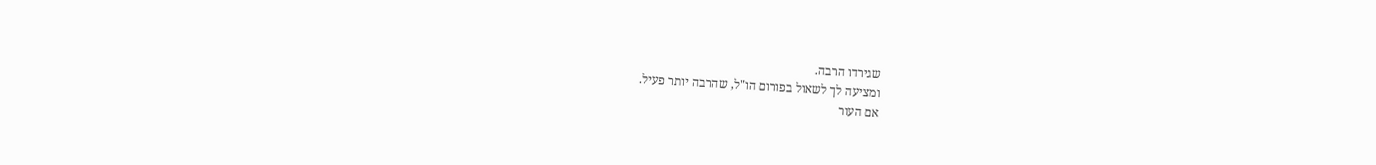שגירדו הרבה.
ומציעה לך לשאול בפורום הו"ל, שהרבה יותר פעיל.
אם העור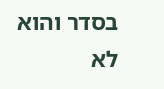בסדר והוא לא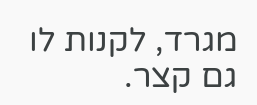מגרד, לקנות לו גם קצר.